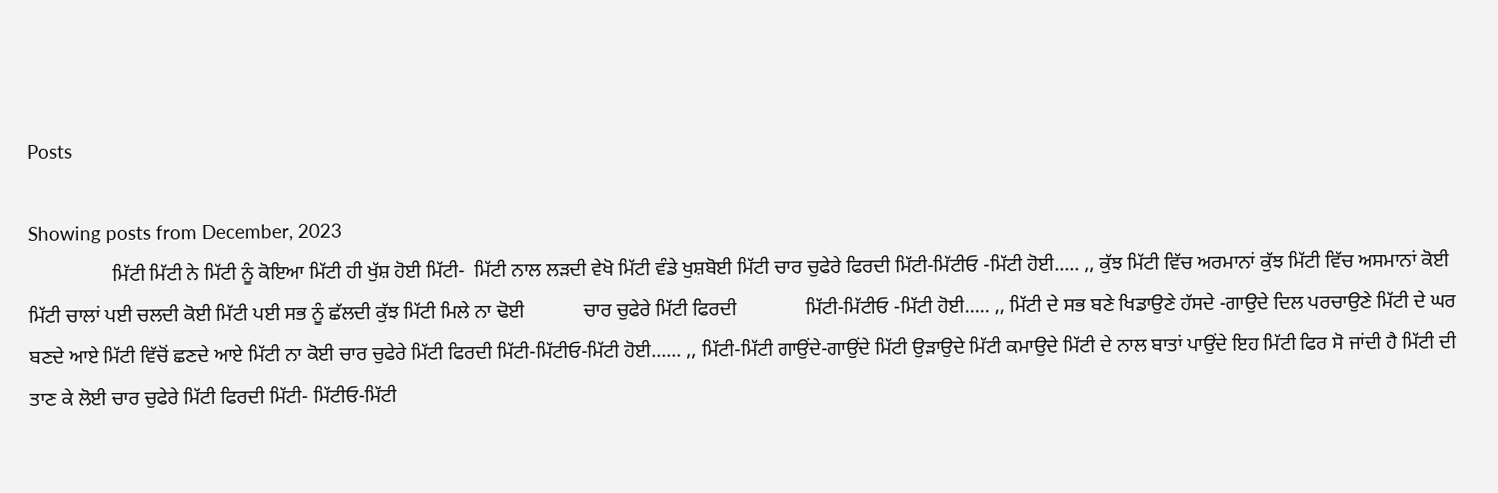Posts

Showing posts from December, 2023
                 ਮਿੱਟੀ ਮਿੱਟੀ ਨੇ ਮਿੱਟੀ ਨੂੰ ਕੋਇਆ ਮਿੱਟੀ ਹੀ ਖੁੱਸ਼ ਹੋਈ ਮਿੱਟੀ-  ਮਿੱਟੀ ਨਾਲ ਲੜਦੀ ਵੇਖੋ ਮਿੱਟੀ ਵੰਡੇ ਖੁਸ਼ਬੋਈ ਮਿੱਟੀ ਚਾਰ ਚੁਫੇਰੇ ਫਿਰਦੀ ਮਿੱਟੀ-ਮਿੱਟੀਓ -ਮਿੱਟੀ ਹੋਈ..... ,, ਕੁੱਝ ਮਿੱਟੀ ਵਿੱਚ ਅਰਮਾਨਾਂ ਕੁੱਝ ਮਿੱਟੀ ਵਿੱਚ ਅਸਮਾਨਾਂ ਕੋਈ ਮਿੱਟੀ ਚਾਲਾਂ ਪਈ ਚਲਦੀ ਕੋਈ ਮਿੱਟੀ ਪਈ ਸਭ ਨੂੰ ਛੱਲਦੀ ਕੁੱਝ ਮਿੱਟੀ ਮਿਲੇ ਨਾ ਢੋਈ            ਚਾਰ ਚੁਫੇਰੇ ਮਿੱਟੀ ਫਿਰਦੀ              ਮਿੱਟੀ-ਮਿੱਟੀਓ -ਮਿੱਟੀ ਹੋਈ..... ,, ਮਿੱਟੀ ਦੇ ਸਭ ਬਣੇ ਖਿਡਾਉਣੇ ਹੱਸਦੇ -ਗਾਉਦੇ ਦਿਲ ਪਰਚਾਉਣੇ ਮਿੱਟੀ ਦੇ ਘਰ ਬਣਦੇ ਆਏ ਮਿੱਟੀ ਵਿੱਚੋਂ ਛਣਦੇ ਆਏ ਮਿੱਟੀ ਨਾ ਕੋਈ ਚਾਰ ਚੁਫੇਰੇ ਮਿੱਟੀ ਫਿਰਦੀ ਮਿੱਟੀ-ਮਿੱਟੀਓ-ਮਿੱਟੀ ਹੋਈ...... ,, ਮਿੱਟੀ-ਮਿੱਟੀ ਗਾਉਂਦੇ-ਗਾਉਂਦੇ ਮਿੱਟੀ ਉੜਾਉਦੇ ਮਿੱਟੀ ਕਮਾਉਦੇ ਮਿੱਟੀ ਦੇ ਨਾਲ ਬਾਤਾਂ ਪਾਉਂਦੇ ਇਹ ਮਿੱਟੀ ਫਿਰ ਸੋ ਜਾਂਦੀ ਹੈ ਮਿੱਟੀ ਦੀ ਤਾਣ ਕੇ ਲੋਈ ਚਾਰ ਚੁਫੇਰੇ ਮਿੱਟੀ ਫਿਰਦੀ ਮਿੱਟੀ- ਮਿੱਟੀਓ-ਮਿੱਟੀ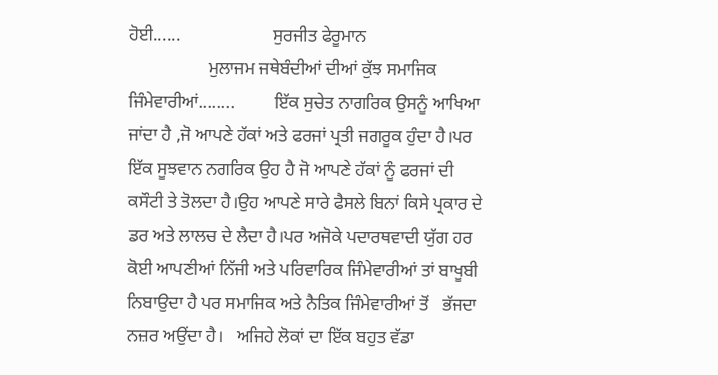ਹੋਈ......                     ਸੁਰਜੀਤ ਫੇਰੂਮਾਨ
                  ਮੁਲਾਜਮ ਜਥੇਬੰਦੀਆਂ ਦੀਆਂ ਕੁੱਝ ਸਮਾਜਿਕ ਜਿੰਮੇਵਾਰੀਆਂ........         ਇੱਕ ਸੁਚੇਤ ਨਾਗਰਿਕ ਉਸਨੂੰ ਆਖਿਆ ਜਾਂਦਾ ਹੈ ,ਜੋ ਆਪਣੇ ਹੱਕਾਂ ਅਤੇ ਫਰਜਾਂ ਪ੍ਰਤੀ ਜਗਰੂਕ ਹੁੰਦਾ ਹੈ।ਪਰ ਇੱਕ ਸੂਝਵਾਨ ਨਗਰਿਕ ਉਹ ਹੈ ਜੋ ਆਪਣੇ ਹੱਕਾਂ ਨੂੰ ਫਰਜਾਂ ਦੀ ਕਸੌਟੀ ਤੇ ਤੋਲਦਾ ਹੈ।ਉਹ ਆਪਣੇ ਸਾਰੇ ਫੈਸਲੇ ਬਿਨਾਂ ਕਿਸੇ ਪ੍ਰਕਾਰ ਦੇ ਡਰ ਅਤੇ ਲਾਲਚ ਦੇ ਲੈਦਾ ਹੈ।ਪਰ ਅਜੋਕੇ ਪਦਾਰਥਵਾਦੀ ਯੁੱਗ ਹਰ ਕੋਈ ਆਪਣੀਆਂ ਨਿੱਜੀ ਅਤੇ ਪਰਿਵਾਰਿਕ ਜਿੰਮੇਵਾਰੀਆਂ ਤਾਂ ਬਾਖੂਬੀ ਨਿਬਾਉਦਾ ਹੈ ਪਰ ਸਮਾਜਿਕ ਅਤੇ ਨੈਤਿਕ ਜਿੰਮੇਵਾਰੀਆਂ ਤੋਂ   ਭੱਜਦਾ ਨਜ਼ਰ ਅਉਂਦਾ ਹੈ।   ਅਜਿਹੇ ਲੋਕਾਂ ਦਾ ਇੱਕ ਬਹੁਤ ਵੱਡਾ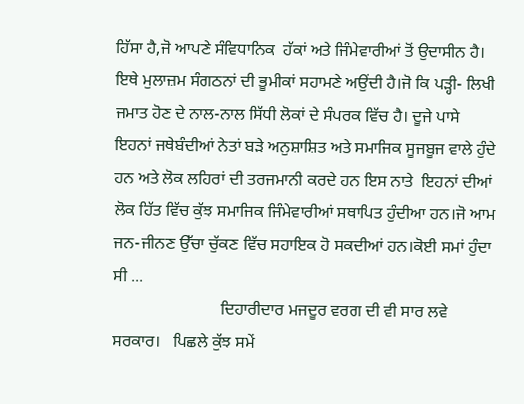ਹਿੱਸਾ ਹੈ,ਜੋ ਆਪਣੇ ਸੰਵਿਧਾਨਿਕ  ਹੱਕਾਂ ਅਤੇ ਜਿੰਮੇਵਾਰੀਆਂ ਤੋਂ ਉਦਾਸੀਨ ਹੈ। ਇਥੇ ਮੁਲਾਜ਼ਮ ਸੰਗਠਨਾਂ ਦੀ ਭੂਮੀਕਾਂ ਸਹਾਮਣੇ ਅਉਂਦੀ ਹੈ।ਜੋ ਕਿ ਪੜ੍ਹੀ- ਲਿਖੀ ਜਮਾਤ ਹੋਣ ਦੇ ਨਾਲ-ਨਾਲ ਸਿੱਧੀ ਲੋਕਾਂ ਦੇ ਸੰਪਰਕ ਵਿੱਚ ਹੈ। ਦੂਜੇ ਪਾਸੇ ਇਹਨਾਂ ਜਥੇਬੰਦੀਆਂ ਨੇਤਾਂ ਬੜੇ ਅਨੁਸ਼ਾਸ਼ਿਤ ਅਤੇ ਸਮਾਜਿਕ ਸੂਜਬੂਜ ਵਾਲੇ ਹੁੰਦੇ ਹਨ ਅਤੇ ਲੋਕ ਲਹਿਰਾਂ ਦੀ ਤਰਜਮਾਨੀ ਕਰਦੇ ਹਨ ਇਸ ਨਾਤੇ  ਇਹਨਾਂ ਦੀਆਂ ਲੋਕ ਹਿੱਤ ਵਿੱਚ ਕੁੱਝ ਸਮਾਜਿਕ ਜਿੰਮੇਵਾਰੀਆਂ ਸਥਾਪਿਤ ਹੁੰਦੀਆ ਹਨ।ਜੋ ਆਮ ਜਨ-ਜੀਨਣ ਉੱਚਾ ਚੁੱਕਣ ਵਿੱਚ ਸਹਾਇਕ ਹੋ ਸਕਦੀਆਂ ਹਨ।ਕੋਈ ਸਮਾਂ ਹੁੰਦਾ ਸੀ ...
                          ਦਿਹਾਰੀਦਾਰ ਮਜਦੂਰ ਵਰਗ ਦੀ ਵੀ ਸਾਰ ਲਵੇ ਸਰਕਾਰ।   ਪਿਛਲੇ ਕੁੱਝ ਸਮੇਂ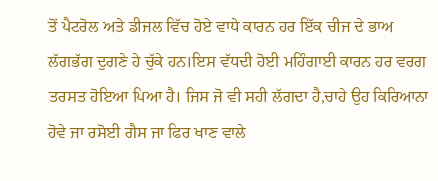ਤੋਂ ਪੈਟਰੋਲ ਅਤੇ ਡੀਜਲ ਵਿੱਚ ਹੋਏ ਵਾਧੇ ਕਾਰਨ ਹਰ ਇੱਕ ਚੀਜ ਦੇ ਭਾਅ ਲੱਗਭੱਗ ਦੁਗਣੇ ਹੇ ਚੁੱਕੇ ਹਨ।ਇਸ ਵੱਧਦੀ ਹੋਈ ਮਹਿੰਗਾਈ ਕਾਰਨ ਹਰ ਵਰਗ ਤਰਸਤ ਹੋਇਆ ਪਿਆ ਹੈ। ਜਿਸ ਜੋ ਵੀ ਸਹੀ ਲੱਗਦਾ ਹੈ,ਚਾਹੇ ਉਹ ਕਿਰਿਆਨਾ ਹੋਵੇ ਜਾ ਰਸੋਈ ਗੈਸ ਜਾ ਫਿਰ ਖਾਣ ਵਾਲੇ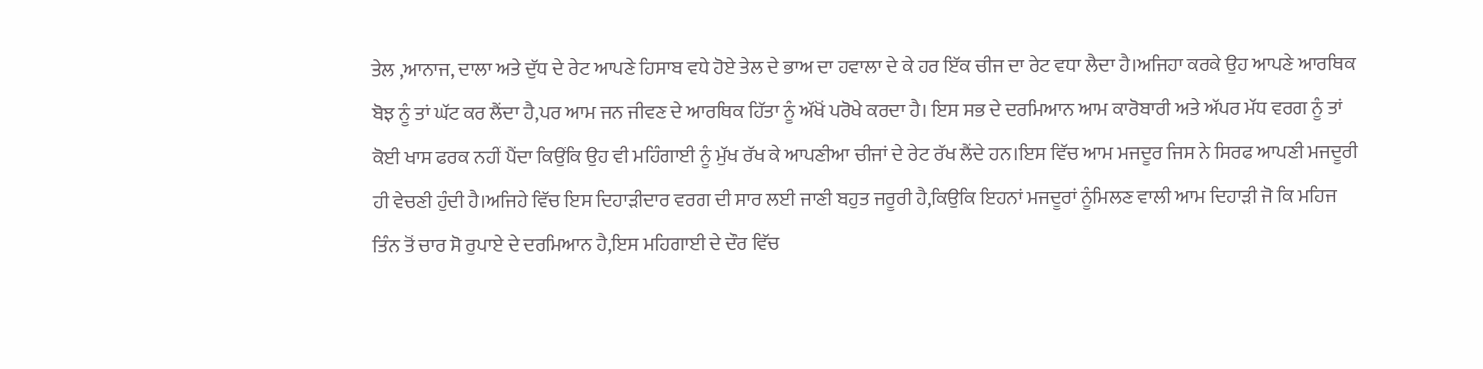ਤੇਲ ,ਆਨਾਜ, ਦਾਲਾ ਅਤੇ ਦੁੱਧ ਦੇ ਰੇਟ ਆਪਣੇ ਹਿਸਾਬ ਵਧੇ ਹੋਏ ਤੇਲ ਦੇ ਭਾਅ ਦਾ ਹਵਾਲਾ ਦੇ ਕੇ ਹਰ ਇੱਕ ਚੀਜ ਦਾ ਰੇਟ ਵਧਾ ਲੈਦਾ ਹੈ।ਅਜਿਹਾ ਕਰਕੇ ਉਹ ਆਪਣੇ ਆਰਥਿਕ ਬੋਝ ਨੂੰ ਤਾਂ ਘੱਟ ਕਰ ਲੈਂਦਾ ਹੈ,ਪਰ ਆਮ ਜਨ ਜੀਵਣ ਦੇ ਆਰਥਿਕ ਹਿੱਤਾ ਨੂੰ ਅੱਖੋਂ ਪਰੋਖੇ ਕਰਦਾ ਹੈ। ਇਸ ਸਭ ਦੇ ਦਰਮਿਆਨ ਆਮ ਕਾਰੋਬਾਰੀ ਅਤੇ ਅੱਪਰ ਮੱਧ ਵਰਗ ਨੂੰ ਤਾਂ ਕੋਈ ਖਾਸ ਫਰਕ ਨਹੀਂ ਪੈਂਦਾ ਕਿਉਂਕਿ ਉਹ ਵੀ ਮਹਿੰਗਾਈ ਨੂੰ ਮੁੱਖ ਰੱਖ ਕੇ ਆਪਣੀਆ ਚੀਜਾਂ ਦੇ ਰੇਟ ਰੱਖ ਲੈਂਦੇ ਹਨ।ਇਸ ਵਿੱਚ ਆਮ ਮਜਦੂਰ ਜਿਸ ਨੇ ਸਿਰਫ ਆਪਣੀ ਮਜਦੂਰੀ ਹੀ ਵੇਚਣੀ ਹੁੰਦੀ ਹੈ।ਅਜਿਹੇ ਵਿੱਚ ਇਸ ਦਿਹਾੜੀਦਾਰ ਵਰਗ ਦੀ ਸਾਰ ਲਈ ਜਾਣੀ ਬਹੁਤ ਜਰੂਰੀ ਹੈ,ਕਿਉਕਿ ਇਹਨਾਂ ਮਜਦੂਰਾਂ ਨੂੰਮਿਲਣ ਵਾਲੀ ਆਮ ਦਿਹਾੜੀ ਜੋ ਕਿ ਮਹਿਜ ਤਿੰਨ ਤੋਂ ਚਾਰ ਸੋ ਰੁਪਾਏ ਦੇ ਦਰਮਿਆਨ ਹੈ,ਇਸ ਮਹਿਗਾਈ ਦੇ ਦੌਰ ਵਿੱਚ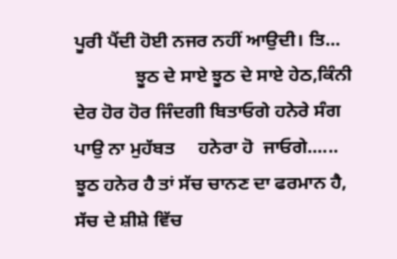ਪੂਰੀ ਪੈਂਦੀ ਹੋਈ ਨਜਰ ਨਹੀਂ ਆਉਦੀ। ਤਿ...
             ਝੂਠ ਦੇ ਸਾਏ ਝੂਠ ਦੇ ਸਾਏ ਹੇਠ,ਕਿੰਨੀ ਦੇਰ ਹੋਰ ਹੋਰ ਜਿੰਦਗੀ ਬਿਤਾਓਗੇ ਹਨੇਰੇ ਸੰਗ ਪਾਉ ਨਾ ਮੁਹੱਬਤ     ਹਨੇਰਾ ਹੋ  ਜਾਓਗੇ...... ਝੂਠ ਹਨੇਰ ਹੈ ਤਾਂ ਸੱਚ ਚਾਨਣ ਦਾ ਫਰਮਾਨ ਹੈ, ਸੱਚ ਦੇ ਸ਼ੀਸ਼ੇ ਵਿੱਚ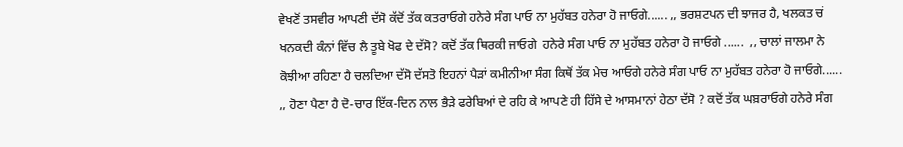ਵੇਖਣੋਂ ਤਸਵੀਰ ਆਪਣੀ ਦੱਸੋ ਕੱਦੋਂ ਤੱਕ ਕਤਰਾਓਗੇ ਹਨੇਰੇ ਸੰਗ ਪਾਓ ਨਾ ਮੁਹੱਬਤ ਹਨੇਰਾ ਹੋ ਜਾਓਗੇ...... ,, ਭਰਸ਼ਟਪਨ ਦੀ ਝਾਜਰ ਹੈ, ਖਲਕਤ ਚਂ ਖਨਕਦੀ ਕੰਨਾਂ ਵਿੱਚ ਲੈ ਤੂਬੇ ਖੋਫ ਦੇ ਦੱਸੋ? ਕਦੋਂ ਤੱਕ ਥਿਰਕੀ ਜਾਓਗੇ  ਹਨੇਰੇ ਸੰਗ ਪਾਓ ਨਾ ਮੁਹੱਬਤ ਹਨੇਰਾ ਹੋ ਜਾਓਗੇ ......  ,, ਚਾਲਾਂ ਜਾਲਮਾ ਨੇ ਕੋਝੀਆ ਰਹਿਣਾ ਹੈ ਚਲਦਿਆ ਦੱਸੋ ਦੱਸਤੋ ਇਹਨਾਂ ਪੈੜਾਂ ਕਮੀਨੀਆ ਸੰਗ ਕਿਥੋਂ ਤੱਕ ਮੇਚ ਆਓਗੇ ਹਨੇਰੇ ਸੰਗ ਪਾਓ ਨਾ ਮੁਹੱਬਤ ਹਨੇਰਾ ਹੋ ਜਾਓਗੇ...... ,, ਹੋਣਾ ਪੈਣਾ ਹੈ ਦੋ-ਚਾਰ ਇੱਕ-ਦਿਨ ਨਾਲ ਭੈੜੇ ਫਰੇਬਿਆਂ ਦੇ ਰਹਿ ਕੇ ਆਪਣੇ ਹੀ ਹਿੱਸੇ ਦੇ ਆਸਮਾਨਾਂ ਹੇਠਾ ਦੱਸੋ ? ਕਦੋਂ ਤੱਕ ਘਬ਼ਰਾਓਗੇ ਹਨੇਰੇ ਸੰਗ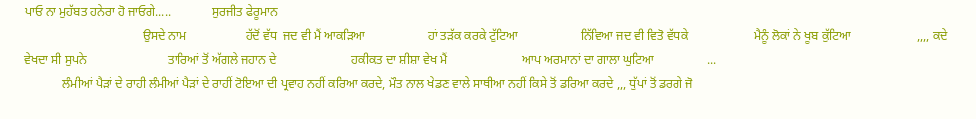ਪਾਓ ਨਾ ਮੁਹੱਬਤ ਹਨੇਰਾ ਹੋ ਜਾਓਗੇ.....             ਸੁਰਜੀਤ ਫੇਰੂਮਾਨ
                                      ਉਸਦੇ ਨਾਮ                   ਹੱਦੋਂ ਵੱਧ  ਜਦ ਵੀ ਮੈਂ ਆਕੜਿਆ                    ਹਾਂ ਤੜੱਕ ਕਰਕੇ ਟੁੱਟਿਆ                    ਨਿੱਵਿਆ ਜਦ ਵੀ ਵਿਤੋ ਵੱਧਕੇ                     ਮੈਨੂੰ ਲੋਕਾਂ ਨੇ ਖੂਬ ਕੁੱਟਿਆ                     ,,,, ਕਦੇ ਵੇਖਦਾ ਸੀ ਸੁਪਨੇ                          ਤਾਰਿਆਂ ਤੋਂ ਅੱਗਲੇ ਜਹਾਨ ਦੇ                        ਹਕੀਕਤ ਦਾ ਸ਼ੀਸ਼ਾ ਵੇਖ ਮੈਂ                        ਆਪ ਅਰਮਾਨਾਂ ਦਾ ਗਾਲਾ ਘੁਟਿਆ                 ...
            ਲੰਮੀਆਂ ਪੈੜਾਂ ਦੇ ਰਾਹੀ ਲੰਮੀਆਂ ਪੈੜਾਂ ਦੇ ਰਾਹੀਂ ਟੋਇਆ ਦੀ ਪ੍ਰਵਾਹ ਨਹੀਂ ਕਰਿਆ ਕਰਦੇ, ਮੌਤ ਨਾਲ ਖੇਡਣ ਵਾਲੇ ਸਾਥੀਆ ਨਹੀਂ ਕਿਸੇ ਤੋਂ ਡਰਿਆ ਕਰਦੇ ,,, ਧੁੱਪਾਂ ਤੋਂ ਡਰਗੇ ਜੋ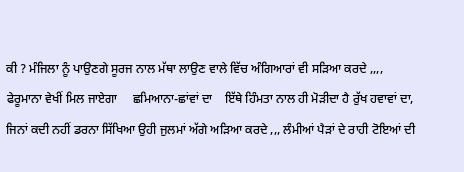ਕੀ ? ਮੰਜਿਲਾ ਨੂੰ ਪਾਉਣਗੇ ਸੂਰਜ ਨਾਲ ਮੱਥਾ ਲਾਉਣ ਵਾਲੇ ਵਿੱਚ ਅੰਗਿਆਰਾਂ ਵੀ ਸੜਿਆ ਕਰਦੇ ,,,, ਫੇਰੂਮਾਨਾ ਵੇਖੀਂ ਮਿਲ ਜਾਏਗਾ     ਛਮਿਆਨਾ-ਛਾਂਵਾਂ ਦਾ    ਇੱਥੇ ਹਿੰਮਤਾ ਨਾਲ ਹੀ ਮੋੜੀਦਾ ਹੈ ਰੁੱਖ ਹਵਾਵਾਂ ਦਾ, ਜਿਨਾਂ ਕਦੀ ਨਹੀਂ ਡਰਨਾ ਸਿੱਖਿਆ ਉਹੀ ਜੁਲਮਾਂ ਅੱਗੇ ਅੜਿਆ ਕਰਦੇ ,,, ਲੰਮੀਆਂ ਪੈੜਾਂ ਦੇ ਰਾਹੀ ਟੋਇਆਂ ਦੀ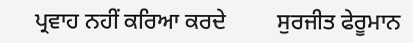ਪ੍ਰਵਾਹ ਨਹੀਂ ਕਰਿਆ ਕਰਦੇ         ਸੁਰਜੀਤ ਫੇਰੂਮਾਨ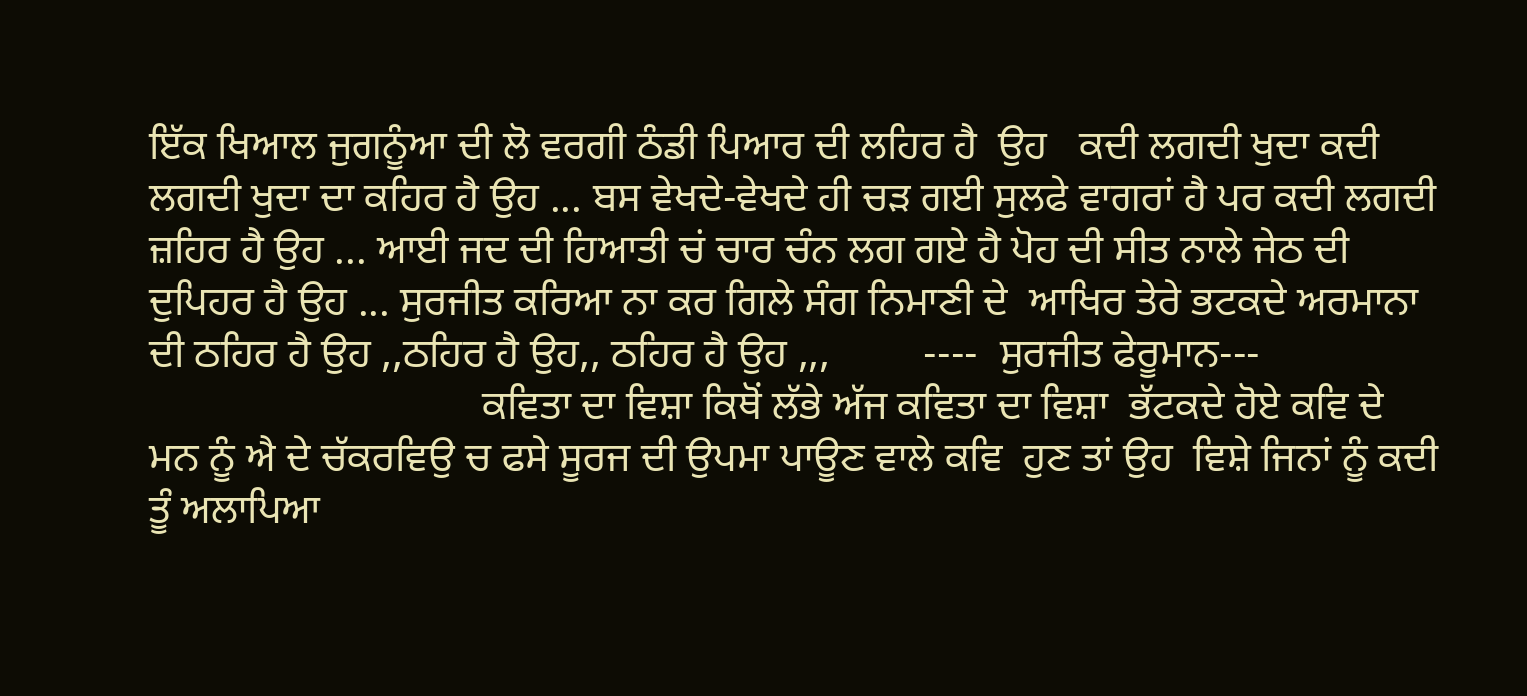ਇੱਕ ਖਿਆਲ ਜੁਗਨੂੰਆ ਦੀ ਲੋ ਵਰਗੀ ਠੰਡੀ ਪਿਆਰ ਦੀ ਲਹਿਰ ਹੈ  ਉਹ   ਕਦੀ ਲਗਦੀ ਖੁਦਾ ਕਦੀ ਲਗਦੀ ਖੁਦਾ ਦਾ ਕਹਿਰ ਹੈ ਉਹ ... ਬਸ ਵੇਖਦੇ-ਵੇਖਦੇ ਹੀ ਚੜ ਗਈ ਸੁਲਫੇ ਵਾਗਰਾਂ ਹੈ ਪਰ ਕਦੀ ਲਗਦੀ ਜ਼ਹਿਰ ਹੈ ਉਹ ... ਆਈ ਜਦ ਦੀ ਹਿਆਤੀ ਚਂ ਚਾਰ ਚੰਨ ਲਗ ਗਏ ਹੈ ਪੋਹ ਦੀ ਸੀਤ ਨਾਲੇ ਜੇਠ ਦੀ ਦੁਪਿਹਰ ਹੈ ਉਹ ... ਸੁਰਜੀਤ ਕਰਿਆ ਨਾ ਕਰ ਗਿਲੇ ਸੰਗ ਨਿਮਾਣੀ ਦੇ  ਆਖਿਰ ਤੇਰੇ ਭਟਕਦੇ ਅਰਮਾਨਾ ਦੀ ਠਹਿਰ ਹੈ ਉਹ ,,ਠਹਿਰ ਹੈ ਉਹ,, ਠਹਿਰ ਹੈ ਉਹ ,,,         ----  ਸੁਰਜੀਤ ਫੇਰੂਮਾਨ---
                                ਕਵਿਤਾ ਦਾ ਵਿਸ਼ਾ ਕਿਥੋਂ ਲੱਭੇ ਅੱਜ ਕਵਿਤਾ ਦਾ ਵਿਸ਼ਾ  ਭੱਟਕਦੇ ਹੋਏ ਕਵਿ ਦੇ ਮਨ ਨੂੰ ਐ ਦੇ ਚੱਕਰਵਿਉ ਚ ਫਸੇ ਸੂਰਜ ਦੀ ਉਪਮਾ ਪਾਊਣ ਵਾਲੇ ਕਵਿ  ਹੁਣ ਤਾਂ ਉਹ  ਵਿਸ਼ੇ ਜਿਨਾਂ ਨੂੰ ਕਦੀ ਤੂੰ ਅਲਾਪਿਆ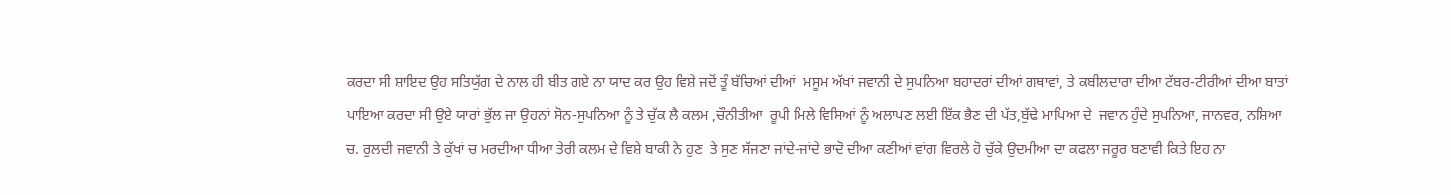ਕਰਦਾ ਸੀ ਸ਼ਾਇਦ ਉਹ ਸਤਿਯੁੱਗ ਦੇ ਨਾਲ ਹੀ ਬੀਤ ਗਏ ਨਾ ਯਾਦ ਕਰ ਉਹ ਵਿਸ਼ੇ ਜਦੋਂ ਤੂੰ ਬੱਚਿਆਂ ਦੀਆਂ  ਮਸੂਮ ਅੱਖਾਂ ਜਵਾਨੀ ਦੇ ਸੁਪਨਿਆ ਬਹਾਦਰਾਂ ਦੀਆਂ ਗਥਾਵਾਂ, ਤੇ ਕਬੀਲਦਾਰਾ ਦੀਆ ਟੱਬਰ-ਟੀਰੀਆਂ ਦੀਆ ਬਾਤਾਂ ਪਾਇਆ ਕਰਦਾ ਸੀ ਉਏ ਯਾਰਾਂ ਭੁੱਲ ਜਾ ਉਹਨਾਂ ਸੋਨ-ਸੁਪਨਿਆ ਨੂੰ ਤੇ ਚੁੱਕ ਲੈ ਕਲਮ ,ਚੌਨੀਤੀਆ  ਰੂਪੀ ਮਿਲੇ ਵਿਸਿਆਂ ਨੂੰ ਅਲਾਪਣ ਲਈ ਇੱਕ ਭੈਣ ਦੀ ਪੱਤ,ਬੁੱਢੇ ਮਾਪਿਆ ਦੇ  ਜਵਾਨ ਹੁੰਦੇ ਸੁਪਨਿਆ, ਜਾਨਵਰ, ਨਸ਼ਿਆ ਚ. ਰੁਲਦੀ ਜਵਾਨੀ ਤੇ ਕੁੱਖਾਂ ਚ ਮਰਦੀਆ ਧੀਆ ਤੇਰੀ ਕਲਮ ਦੇ ਵਿਸ਼ੇ ਬਾਕੀ ਨੇ ਹੁਣ  ਤੇ ਸੁਣ ਸੱਜਣਾ ਜਾਂਦੇ-ਜਾਂਦੇ ਭਾਦੋ ਦੀਆ ਕਣੀਆਂ ਵਾਂਗ ਵਿਰਲੇ ਹੋ ਚੁੱਕੇ ਉਦਮੀਆ ਦਾ ਕਫਲਾ ਜਰੂਰ ਬਣਾਵੀ ਕਿਤੇ ਇਹ ਨਾ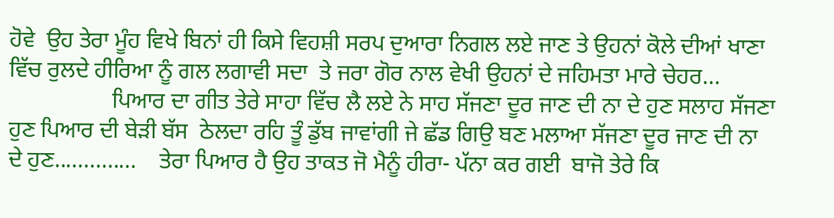ਹੋਵੇ  ਉਹ ਤੇਰਾ ਮੂੰਹ ਵਿਖੇ ਬਿਨਾਂ ਹੀ ਕਿਸੇ ਵਿਹਸ਼ੀ ਸਰਪ ਦੁਆਰਾ ਨਿਗਲ ਲਏ ਜਾਣ ਤੇ ਉਹਨਾਂ ਕੋਲੇ ਦੀਆਂ ਖਾਣਾ ਵਿੱਚ ਰੁਲਦੇ ਹੀਰਿਆ ਨੂੰ ਗਲ ਲਗਾਵੀ ਸਦਾ  ਤੇ ਜਰਾ ਗੋਰ ਨਾਲ ਵੇਖੀ ਉਹਨਾਂ ਦੇ ਜਹਿਮਤਾ ਮਾਰੇ ਚੇਹਰ...
                  ਪਿਆਰ ਦਾ ਗੀਤ ਤੇਰੇ ਸਾਹਾ ਵਿੱਚ ਲੈ ਲਏ ਨੇ ਸਾਹ ਸੱਜਣਾ ਦੂਰ ਜਾਣ ਦੀ ਨਾ ਦੇ ਹੁਣ ਸਲਾਹ ਸੱਜਣਾ ਹੁਣ ਪਿਆਰ ਦੀ ਬੇੜੀ ਬੱਸ  ਠੇਲਦਾ ਰਹਿ ਤੂੰ ਡੁੱਬ ਜਾਵਾਂਗੀ ਜੇ ਛੱਡ ਗਿਉ ਬਣ ਮਲਾਆ ਸੱਜਣਾ ਦੂਰ ਜਾਣ ਦੀ ਨਾ ਦੇ ਹੁਣ..............    ਤੇਰਾ ਪਿਆਰ ਹੈ ਉਹ ਤਾਕਤ ਜੋ ਮੈਨੂੰ ਹੀਰਾ- ਪੱਨਾ ਕਰ ਗਈ  ਬਾਜੋ ਤੇਰੇ ਕਿ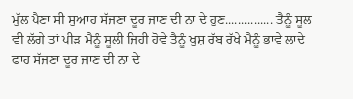ਮੁੱਲ ਪੈਣਾ ਸੀ ਸੁਆਹ ਸੱਜਣਾ ਦੂਰ ਜਾਣ ਦੀ ਨਾ ਦੇ ਹੁਣ............... ਤੈਨੂੰ ਸੂਲ ਵੀ ਲੱਗੇ ਤਾਂ ਪੀੜ ਮੈਨੂੰ ਸੂਲੀ ਜਿਹੀ ਹੋਵੇ ਤੈਨੂੰ ਖੁਸ਼ ਰੱਬ ਰੱਖੇ ਮੈਨੂੰ ਭਾਵੇ ਲਾਦੇ ਫਾਹ ਸੱਜਣਾ ਦੂਰ ਜਾਣ ਦੀ ਨਾ ਦੇ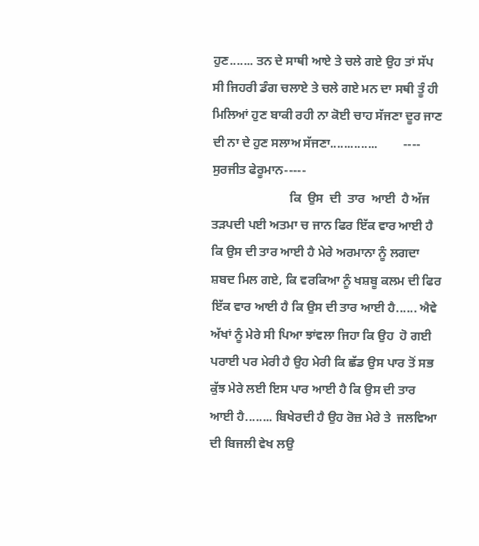ਹੁਣ....... ਤਨ ਦੇ ਸਾਥੀ ਆਏ ਤੇ ਚਲੇ ਗਏ ਉਹ ਤਾਂ ਸੱਪ ਸੀ ਜਿਹਰੀ ਡੰਗ ਚਲਾਏ ਤੇ ਚਲੇ ਗਏ ਮਨ ਦਾ ਸਥੀ ਤੂੰ ਹੀ ਮਿਲਿਆਂ ਹੁਣ ਬਾਕੀ ਰਹੀ ਨਾ ਕੋਈ ਚਾਹ ਸੱਜਣਾ ਦੂਰ ਜਾਣ ਦੀ ਨਾ ਦੇ ਹੁਣ ਸਲਾਅ ਸੱਜਣਾ..............        ---- ਸੁਰਜੀਤ ਫੇਰੂਮਾਨ-----
                         ਕਿ  ਉਸ  ਦੀ  ਤਾਰ  ਆਈ  ਹੈ ਅੱਜ ਤੜਪਦੀ ਪਈ ਅਤਮਾ ਚ ਜਾਨ ਫਿਰ ਇੱਕ ਵਾਰ ਆਈ ਹੈ ਕਿ ਉਸ ਦੀ ਤਾਰ ਆਈ ਹੈ ਮੇਰੇ ਅਰਮਾਨਾ ਨੂੰ ਲਗਦਾ ਸ਼ਬਦ ਮਿਲ ਗਏ, ਕਿ ਵਰਕਿਆ ਨੂੰ ਖਸ਼ਬੂ ਕਲਮ ਦੀ ਫਿਰ ਇੱਕ ਵਾਰ ਆਈ ਹੈ ਕਿ ਉਸ ਦੀ ਤਾਰ ਆਈ ਹੈ...... ਐਵੇ ਅੱਖਾਂ ਨੂੰ ਮੇਰੇ ਸੀ ਪਿਆ ਝਾਂਵਲਾ ਜਿਹਾ ਕਿ ਉਹ  ਹੋ ਗਈ ਪਰਾਈ ਪਰ ਮੇਰੀ ਹੈ ਉਹ ਮੇਰੀ ਕਿ ਛੱਡ ਉਸ ਪਾਰ ਤੋਂ ਸਭ ਕੁੱਝ ਮੇਰੇ ਲਈ ਇਸ ਪਾਰ ਆਈ ਹੈ ਕਿ ਉਸ ਦੀ ਤਾਰ ਆਈ ਹੈ........ ਬਿਖੇਰਦੀ ਹੈ ਉਹ ਰੋਜ਼ ਮੇਰੇ ਤੇ  ਜਲਵਿਆ ਦੀ ਬਿਜਲੀ ਵੇਖ ਲਉ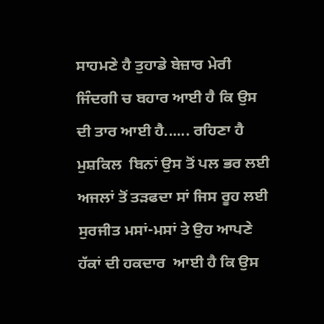ਸਾਹਮਣੇ ਹੈ ਤੁਹਾਡੇ ਬੇਜ਼ਾਰ ਮੇਰੀ ਜਿੰਦਗੀ ਚ ਬਹਾਰ ਆਈ ਹੈ ਕਿ ਉਸ ਦੀ ਤਾਰ ਆਈ ਹੈ...... ਰਹਿਣਾ ਹੈ ਮੁਸ਼ਕਿਲ  ਬਿਨਾਂ ਉਸ ਤੋਂ ਪਲ ਭਰ ਲਈ ਅਜਲਾਂ ਤੋਂ ਤੜਫਦਾ ਸਾਂ ਜਿਸ ਰੂਹ ਲਈ ਸੁਰਜੀਤ ਮਸਾਂ-ਮਸਾਂ ਤੇ ਉਹ ਆਪਣੇ  ਹੱਕਾਂ ਦੀ ਹਕਦਾਰ  ਆਈ ਹੈ ਕਿ ਉਸ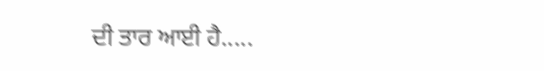ਦੀ ਤਾਰ ਆਈ ਹੈ.....